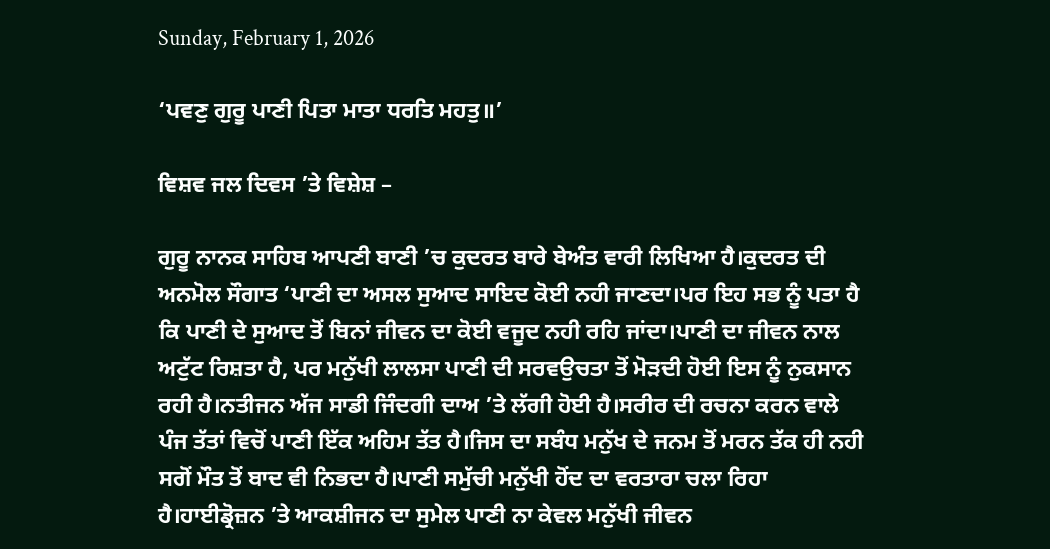Sunday, February 1, 2026

‘ਪਵਣੁ ਗੁਰੂ ਪਾਣੀ ਪਿਤਾ ਮਾਤਾ ਧਰਤਿ ਮਹਤੁ॥’

ਵਿਸ਼ਵ ਜਲ ਦਿਵਸ ’ਤੇ ਵਿਸ਼ੇਸ਼ –

ਗੁਰੂ ਨਾਨਕ ਸਾਹਿਬ ਆਪਣੀ ਬਾਣੀ ’ਚ ਕੁਦਰਤ ਬਾਰੇ ਬੇਅੰਤ ਵਾਰੀ ਲਿਖਿਆ ਹੈ।ਕੁਦਰਤ ਦੀ ਅਨਮੋਲ ਸੌਗਾਤ ‘ਪਾਣੀ ਦਾ ਅਸਲ ਸੁਆਦ ਸਾਇਦ ਕੋਈ ਨਹੀ ਜਾਣਦਾ।ਪਰ ਇਹ ਸਭ ਨੂੰ ਪਤਾ ਹੈ ਕਿ ਪਾਣੀ ਦੇ ਸੁਆਦ ਤੋਂ ਬਿਨਾਂ ਜੀਵਨ ਦਾ ਕੋਈ ਵਜੂਦ ਨਹੀ ਰਹਿ ਜਾਂਦਾ।ਪਾਣੀ ਦਾ ਜੀਵਨ ਨਾਲ ਅਟੁੱਟ ਰਿਸ਼ਤਾ ਹੈ, ਪਰ ਮਨੁੱਖੀ ਲਾਲਸਾ ਪਾਣੀ ਦੀ ਸਰਵਉਚਤਾ ਤੋਂ ਮੋੜਦੀ ਹੋਈ ਇਸ ਨੂੰ ਨੁਕਸਾਨ ਰਹੀ ਹੈ।ਨਤੀਜਨ ਅੱਜ ਸਾਡੀ ਜਿੰਦਗੀ ਦਾਅ ’ਤੇ ਲੱਗੀ ਹੋਈ ਹੈ।ਸਰੀਰ ਦੀ ਰਚਨਾ ਕਰਨ ਵਾਲੇ ਪੰਜ ਤੱਤਾਂ ਵਿਚੋਂ ਪਾਣੀ ਇੱਕ ਅਹਿਮ ਤੱਤ ਹੈ।ਜਿਸ ਦਾ ਸਬੰਧ ਮਨੁੱਖ ਦੇ ਜਨਮ ਤੋਂ ਮਰਨ ਤੱਕ ਹੀ ਨਹੀ ਸਗੋਂ ਮੌਤ ਤੋਂ ਬਾਦ ਵੀ ਨਿਭਦਾ ਹੈ।ਪਾਣੀ ਸਮੁੱਚੀ ਮਨੁੱਖੀ ਹੋਂਦ ਦਾ ਵਰਤਾਰਾ ਚਲਾ ਰਿਹਾ ਹੈ।ਹਾਈਡ੍ਰੋਜ਼ਨ ’ਤੇ ਆਕਸ਼ੀਜਨ ਦਾ ਸੁਮੇਲ ਪਾਣੀ ਨਾ ਕੇਵਲ ਮਨੁੱਖੀ ਜੀਵਨ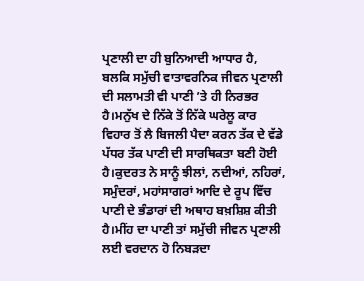ਪ੍ਰਣਾਲੀ ਦਾ ਹੀ ਬੁਨਿਆਦੀ ਆਧਾਰ ਹੈ, ਬਲਕਿ ਸਮੁੱਚੀ ਵਾਤਾਵਰਨਿਕ ਜੀਵਨ ਪ੍ਰਣਾਲੀ ਦੀ ਸਲਾਮਤੀ ਵੀ ਪਾਣੀ ’ਤੇ ਹੀ ਨਿਰਭਰ ਹੈ।ਮਨੁੱਖ ਦੇ ਨਿੱਕੇ ਤੋਂ ਨਿੱਕੇ ਘਰੇਲੂ ਕਾਰ ਵਿਹਾਰ ਤੋਂ ਲੈ ਬਿਜਲੀ ਪੈਦਾ ਕਰਨ ਤੱਕ ਦੇ ਵੱਡੇ ਪੱਧਰ ਤੱਕ ਪਾਣੀ ਦੀ ਸਾਰਥਿਕਤਾ ਬਣੀ ਹੋਈ ਹੈ।ਕੁਦਰਤ ਨੇ ਸਾਨੂੰ ਝੀਲਾਂ, ਨਦੀਆਂ, ਨਹਿਰਾਂ, ਸਮੁੰਦਰਾਂ, ਮਹਾਂਸਾਗਰਾਂ ਆਦਿ ਦੇ ਰੂਪ ਵਿੱਚ ਪਾਣੀ ਦੇ ਭੰਡਾਰਾਂ ਦੀ ਅਥਾਹ ਬਖ਼ਸ਼ਿਸ਼ ਕੀਤੀ ਹੈ।ਮੀਂਹ ਦਾ ਪਾਣੀ ਤਾਂ ਸਮੁੱਚੀ ਜੀਵਨ ਪ੍ਰਣਾਲੀ ਲਈ ਵਰਦਾਨ ਹੋ ਨਿਬੜਦਾ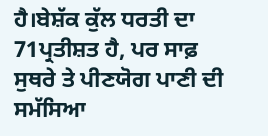ਹੈ।ਬੇਸ਼ੱਕ ਕੁੱਲ ਧਰਤੀ ਦਾ 71ਪ੍ਰਤੀਸ਼ਤ ਹੈ, ਪਰ ਸਾਫ਼ ਸੁਥਰੇ ਤੇ ਪੀਣਯੋਗ ਪਾਣੀ ਦੀ ਸਮੱਸਿਆ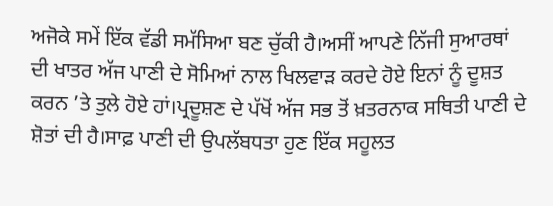ਅਜੋਕੇ ਸਮੇਂ ਇੱਕ ਵੱਡੀ ਸਮੱਸਿਆ ਬਣ ਚੁੱਕੀ ਹੈ।ਅਸੀਂ ਆਪਣੇ ਨਿੱਜੀ ਸੁਆਰਥਾਂ ਦੀ ਖਾਤਰ ਅੱਜ ਪਾਣੀ ਦੇ ਸੋਮਿਆਂ ਨਾਲ ਖਿਲਵਾੜ ਕਰਦੇ ਹੋਏ ਇਨਾਂ ਨੂੰ ਦੂਸ਼ਤ ਕਰਨ ’ਤੇ ਤੁਲੇ ਹੋਏ ਹਾਂ।ਪ੍ਰਦੂਸ਼ਣ ਦੇ ਪੱਖੋਂ ਅੱਜ ਸਭ ਤੋਂ ਖ਼ਤਰਨਾਕ ਸਥਿਤੀ ਪਾਣੀ ਦੇ ਸ਼ੋਤਾਂ ਦੀ ਹੈ।ਸਾਫ਼ ਪਾਣੀ ਦੀ ਉਪਲੱਬਧਤਾ ਹੁਣ ਇੱਕ ਸਹੂਲਤ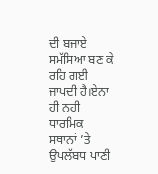ਦੀ ਬਜਾਏ ਸਮੱਸਿਆ ਬਣ ਕੇ ਰਹਿ ਗਈ ਜਾਪਦੀ ਹੈ।ਏਨਾ ਹੀ ਨਹੀ ਧਾਰਮਿਕ ਸਥਾਨਾਂ ’ਤੇ ਉਪਲੱਬਧ ਪਾਣੀ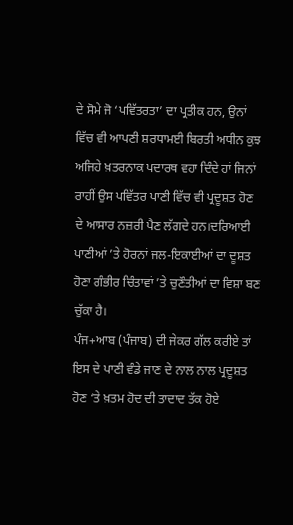ਦੇ ਸੋਮੇ ਜੋ ‘ਪਵਿੱਤਰਤਾ’ ਦਾ ਪ੍ਰਤੀਕ ਹਨ, ਉਨਾਂ ਵਿੱਚ ਵੀ ਆਪਣੀ ਸ਼ਰਧਾਮਈ ਬਿਰਤੀ ਅਧੀਨ ਕੁਝ ਅਜਿਹੇ ਖ਼ਤਰਨਾਕ ਪਦਾਰਥ ਵਹਾ ਦਿੰਦੇ ਹਾਂ ਜਿਨਾਂ ਰਾਹੀਂ ਉਸ ਪਵਿੱਤਰ ਪਾਣੀ ਵਿੱਚ ਵੀ ਪ੍ਰਦੂਸ਼ਤ ਹੋਣ ਦੇ ਆਸਾਰ ਨਜ਼ਰੀ ਪੈਣ ਲੱਗਦੇ ਹਨ।ਦਰਿਆਈ ਪਾਣੀਆਂ ’ਤੇ ਹੋਰਨਾਂ ਜਲ-ਇਕਾਈਆਂ ਦਾ ਦੂਸ਼ਤ ਹੋਣਾ ਗੰਭੀਰ ਚਿੰਤਾਵਾਂ ’ਤੇ ਚੁਣੌਤੀਆਂ ਦਾ ਵਿਸ਼ਾ ਬਣ ਚੁੱਕਾ ਹੈ।
ਪੰਜ+ਆਬ (ਪੰਜਾਬ) ਦੀ ਜੇਕਰ ਗੱਲ ਕਰੀਏ ਤਾਂ ਇਸ ਦੇ ਪਾਣੀ ਵੰਡੇ ਜਾਣ ਦੇ ਨਾਲ ਨਾਲ ਪ੍ਰਦੂਸ਼ਤ ਹੋਣ ‘ਤੇ ਖ਼ਤਮ ਹੋਦ ਦੀ ਤਾਦਾਦ ਤੱਕ ਹੋਏ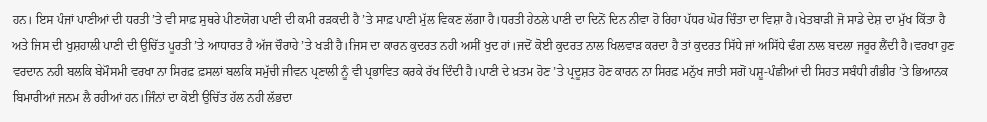ਹਨ। ਇਸ ਪੰਜਾਂ ਪਾਣੀਆਂ ਦੀ ਧਰਤੀ ’ਤੇ ਵੀ ਸਾਫ਼ ਸੁਥਰੇ ਪੀਣਯੋਗ ਪਾਣੀ ਦੀ ਕਮੀ ਰੜਕਦੀ ਹੈ ’ਤੇ ਸਾਫ਼ ਪਾਣੀ ਮੁੱਲ ਵਿਕਣ ਲੱਗਾ ਹੈ।ਧਰਤੀ ਹੇਠਲੇ ਪਾਣੀ ਦਾ ਦਿਨੋਂ ਦਿਨ ਨੀਵਾ ਹੋ ਰਿਹਾ ਪੱਧਰ ਘੋਰ ਚਿੰਤਾ ਦਾ ਵਿਸ਼ਾ ਹੈ।ਖੇਤਬਾੜੀ ਜੋ ਸਾਡੇ ਦੇਸ਼ ਦਾ ਮੁੱਖ ਕਿੱਤਾ ਹੈ ਅਤੇ ਜਿਸ ਦੀ ਖੁਸ਼ਹਾਲੀ ਪਾਣੀ ਦੀ ਉਚਿੱਤ ਪੂਰਤੀ ’ਤੇ ਆਧਾਰਤ ਹੈ ਅੱਜ ਚੌਰਾਹੇ ’ਤੇ ਖੜੀ ਹੈ।ਜਿਸ ਦਾ ਕਾਰਨ ਕੁਦਰਤ ਨਹੀ ਅਸੀਂ ਖੁਦ ਹਾਂ।ਜਦੋਂ ਕੋਈ ਕੁਦਰਤ ਨਾਲ ਖਿਲਵਾੜ ਕਰਦਾ ਹੈ ਤਾਂ ਕੁਦਰਤ ਸਿੱਧੇ ਜਾਂ ਅਸਿੱਧੇ ਢੰਗ ਨਾਲ ਬਦਲਾ ਜਰੂਰ ਲੈਂਦੀ ਹੈ।ਵਰਖਾ ਹੁਣ ਵਰਦਾਨ ਨਹੀ ਬਲਕਿ ਬੇਮੌਸਮੀ ਵਰਖਾ ਨਾ ਸਿਰਫ਼ ਫ਼ਸਲਾਂ ਬਲਕਿ ਸਮੁੱਚੀ ਜੀਵਨ ਪ੍ਰਣਾਲੀ ਨੂੰ ਵੀ ਪ੍ਰਭਾਵਿਤ ਕਰਕੇ ਰੱਖ ਦਿੰਦੀ ਹੈ।ਪਾਣੀ ਦੇ ਖ਼ਤਮ ਹੋਣ ’ਤੇ ਪ੍ਰਦੂਸ਼ਤ ਹੋਣ ਕਾਰਨ ਨਾ ਸਿਰਫ਼ ਮਨੁੱਖ ਜਾਤੀ ਸਗੋਂ ਪਸ਼ੂ-ਪੰਛੀਆਂ ਦੀ ਸਿਹਤ ਸਬੰਧੀ ਗੰਭੀਰ ’ਤੇ ਭਿਆਨਕ ਬਿਮਾਰੀਆਂ ਜਨਮ ਲੈ ਰਹੀਆਂ ਹਨ।ਜਿੰਨਾਂ ਦਾ ਕੋਈ ਉਚਿੱਤ ਹੱਲ ਨਹੀ ਲੱਭਦਾ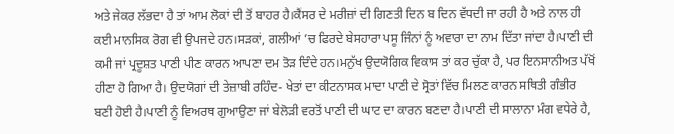ਅਤੇ ਜੇਕਰ ਲੱਭਦਾ ਹੈ ਤਾਂ ਆਮ ਲੋਕਾਂ ਦੀ ਤੋਂ ਬਾਹਰ ਹੈ।ਕੈਂਸਰ ਦੇ ਮਰੀਜ਼ਾਂ ਦੀ ਗਿਣਤੀ ਦਿਨ ਬ ਦਿਨ ਵੱਧਦੀ ਜਾ ਰਹੀ ਹੈ ਅਤੇ ਨਾਲ ਹੀ ਕਈ ਮਾਨਸਿਕ ਰੋਗ ਵੀ ਉਪਜਦੇ ਹਨ।ਸੜਕਾਂ, ਗਲੀਆਂ ’ਚ ਫਿਰਦੇ ਬੇਸਹਾਰਾ ਪਸੂ ਜਿੰਨਾਂ ਨੂੰ ਅਵਾਰਾ ਦਾ ਨਾਮ ਦਿੱਤਾ ਜਾਂਦਾ ਹੈ।ਪਾਣੀ ਦੀ ਕਮੀ ਜਾਂ ਪ੍ਰਦੂਸ਼ਤ ਪਾਣੀ ਪੀਣ ਕਾਰਨ ਆਪਣਾ ਦਮ ਤੋੜ ਦਿੰਦੇ ਹਨ।ਮਨੁੱਖ ਉਦਯੋਗਿਕ ਵਿਕਾਸ ਤਾਂ ਕਰ ਚੁੱਕਾ ਹੈ, ਪਰ ਇਨਸਾਨੀਅਤ ਪੱਖੋਂ ਹੀਣਾ ਹੋ ਗਿਆ ਹੈ। ਉਦਯੋਗਾਂ ਦੀ ਤੇਜ਼ਾਬੀ ਰਹਿੰਦ- ਖੇਤਾਂ ਦਾ ਕੀਟਨਾਸਕ ਮਾਦਾ ਪਾਣੀ ਦੇ ਸ੍ਰੋਤਾਂ ਵਿੱਚ ਮਿਲਣ ਕਾਰਨ ਸਥਿਤੀ ਗੰਭੀਰ ਬਣੀ ਹੋਈ ਹੈ।ਪਾਣੀ ਨੂੰ ਵਿਅਰਥ ਗੁਆਉਣਾ ਜਾਂ ਬੇਲੋੜੀ ਵਰਤੋਂ ਪਾਣੀ ਦੀ ਘਾਟ ਦਾ ਕਾਰਨ ਬਣਦਾ ਹੈ।ਪਾਣੀ ਦੀ ਸਾਲਾਨਾ ਮੰਗ ਵਧੇਰੇ ਹੈ,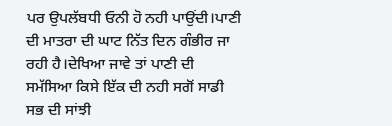ਪਰ ਉਪਲੱਬਧੀ ਓਨੀ ਹੋ ਨਹੀ ਪਾਉਂਦੀ।ਪਾਣੀ ਦੀ ਮਾਤਰਾ ਦੀ ਘਾਟ ਨਿੱਤ ਦਿਨ ਗੰਭੀਰ ਜਾ ਰਹੀ ਹੈ।ਦੇਖਿਆ ਜਾਵੇ ਤਾਂ ਪਾਣੀ ਦੀ ਸਮੱਸਿਆ ਕਿਸੇ ਇੱਕ ਦੀ ਨਹੀ ਸਗੋਂ ਸਾਡੀ ਸਭ ਦੀ ਸਾਂਝੀ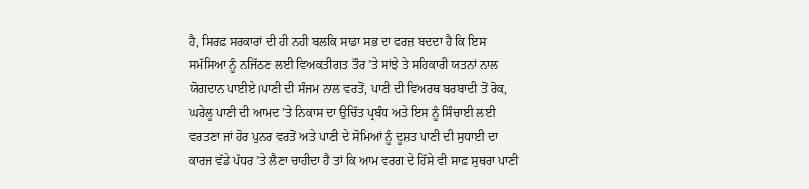ਹੈ, ਸਿਰਫ਼ ਸਰਕਾਰਾਂ ਦੀ ਹੀ ਨਹੀ ਬਲਕਿ ਸਾਡਾ ਸਭ ਦਾ ਫਰਜ਼ ਬਦਦਾ ਹੈ ਕਿ ਇਸ ਸਮੱਸਿਆ ਨੂੰ ਨਜਿੱਠਣ ਲਈ ਵਿਅਕਤੀਗਤ ਤੌਰ ’ਤੇ ਸਾਂਝੇ ਤੇ ਸਹਿਕਾਰੀ ਯਤਨਾਂ ਨਾਲ ਯੋਗਦਾਨ ਪਾਈਏ।ਪਾਣੀ ਦੀ ਸੰਜਮ ਨਾਲ ਵਰਤੋਂ, ਪਾਣੀ ਦੀ ਵਿਅਰਥ ਬਰਬਾਦੀ ਤੋਂ ਰੋਕ, ਘਰੇਲੂ ਪਾਣੀ ਦੀ ਆਮਦ ’ਤੇ ਨਿਕਾਸ ਦਾ ਉਚਿੱਤ ਪ੍ਰਬੰਧ ਅਤੇ ਇਸ ਨੂੰ ਸਿੰਚਾਈ ਲਈ ਵਰਤਣਾ ਜਾਂ ਹੋਰ ਪੁਨਰ ਵਰਤੋਂ ਅਤੇ ਪਾਣੀ ਦੇ ਸੋਮਿਆਂ ਨੂੰ ਦੂਸ਼ਤ ਪਾਣੀ ਦੀ ਸੁਧਾਈ ਦਾ ਕਾਰਜ ਵੱਡੇ ਪੱਧਰ ’ਤੇ ਲੈਣਾ ਚਾਹੀਦਾ ਹੈ ਤਾਂ ਕਿ ਆਮ ਵਰਗ ਦੇ ਹਿੱਸੇ ਵੀ ਸਾਫ਼ ਸੁਥਰਾ ਪਾਣੀ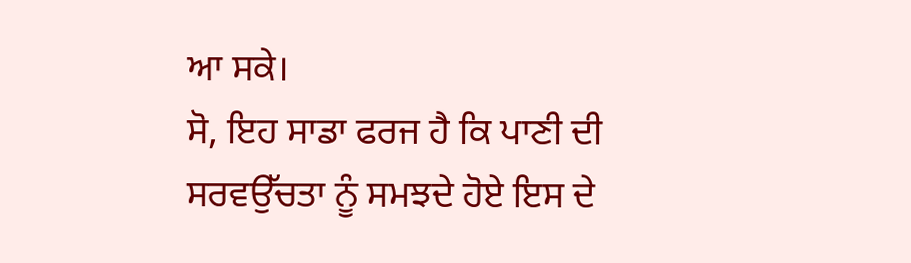ਆ ਸਕੇ।
ਸੋ, ਇਹ ਸਾਡਾ ਫਰਜ ਹੈ ਕਿ ਪਾਣੀ ਦੀ ਸਰਵਉੱਚਤਾ ਨੂੰ ਸਮਝਦੇ ਹੋਏ ਇਸ ਦੇ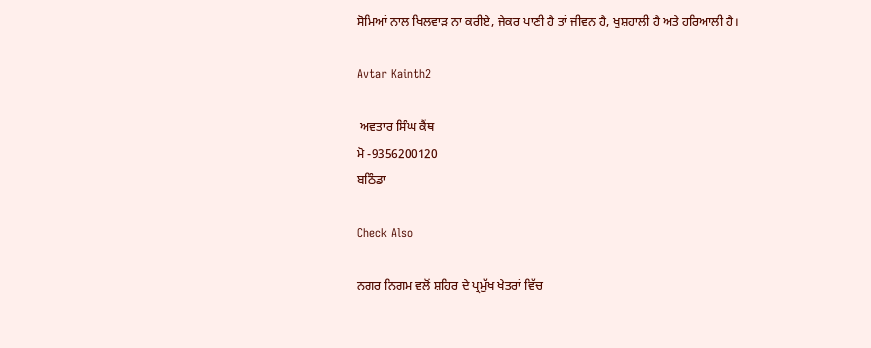ਸੋਮਿਆਂ ਨਾਲ ਖਿਲਵਾੜ ਨਾ ਕਰੀਏ, ਜੇਕਰ ਪਾਣੀ ਹੈ ਤਾਂ ਜੀਵਨ ਹੈ, ਖੁਸ਼ਹਾਲੀ ਹੈ ਅਤੇ ਹਰਿਆਲੀ ਹੈ।

Avtar Kainth2

 ਅਵਤਾਰ ਸਿੰਘ ਕੈਂਥ
ਮੋ -9356200120
ਬਠਿੰਡਾ

Check Also

ਨਗਰ ਨਿਗਮ ਵਲੋਂ ਸ਼ਹਿਰ ਦੇ ਪ੍ਰਮੁੱਖ ਖੇਤਰਾਂ ਵਿੱਚ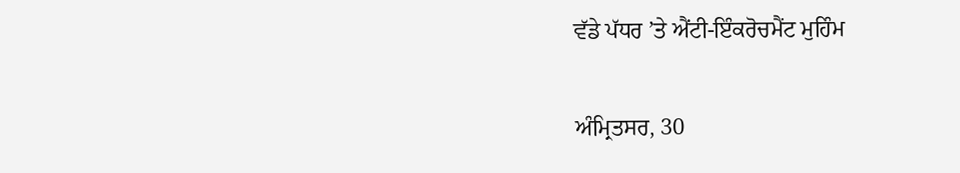ਵੱਡੇ ਪੱਧਰ ’ਤੇ ਐਂਟੀ-ਇੰਕਰੋਚਮੈਂਟ ਮੁਹਿੰਮ

ਅੰਮ੍ਰਿਤਸਰ, 30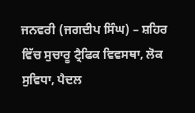ਜਨਵਰੀ (ਜਗਦੀਪ ਸਿੰਘ) – ਸ਼ਹਿਰ ਵਿੱਚ ਸੁਚਾਰੂ ਟ੍ਰੈਫਿਕ ਵਿਵਸਥਾ, ਲੋਕ ਸੁਵਿਧਾ, ਪੈਦਲ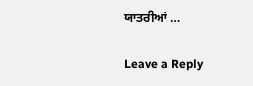ਯਾਤਰੀਆਂ …

Leave a Reply